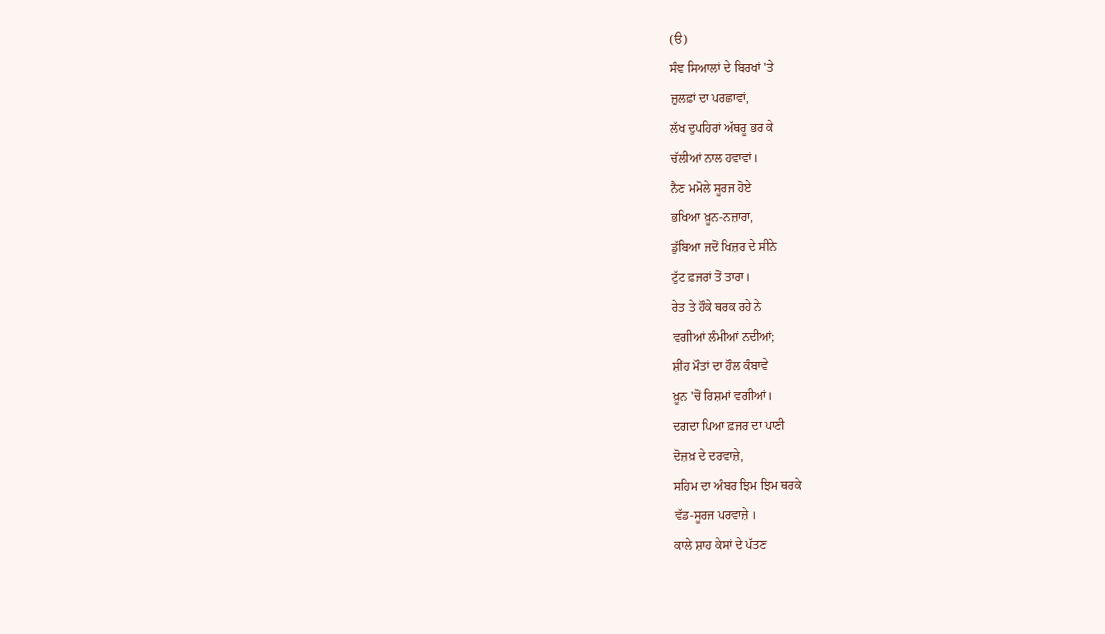(ੳ)
ਸੰਞ ਸਿਆਲਾਂ ਦੇ ਬਿਰਖਾਂ 'ਤੇ
ਜ਼ੁਲਫ਼ਾਂ ਦਾ ਪਰਛਾਵਾਂ,
ਲੱਖ ਦੁਪਹਿਰਾਂ ਅੱਥਰੂ ਭਰ ਕੇ
ਚੱਲੀਆਂ ਨਾਲ ਹਵਾਵਾਂ।
ਨੈਣ ਮਮੋਲੇ ਸੂਰਜ ਹੋਏ
ਭਖਿਆ ਖ਼ੂਨ-ਨਜ਼ਾਰਾ,
ਡੁੱਬਿਆ ਜਦੋਂ ਖਿਜ਼ਰ ਦੇ ਸੀਨੇ
ਟੁੱਟ ਫ਼ਜਰਾਂ ਤੋਂ ਤਾਰਾ।
ਰੇਤ ਤੇ ਹੌਕੇ ਥਰਕ ਰਹੇ ਨੇ
ਵਗੀਆਂ ਲੰਮੀਆਂ ਨਦੀਆਂ;
ਸ਼ੀਂਹ ਮੌਤਾਂ ਦਾ ਹੌਲ ਕੰਬਾਵੇ
ਖ਼ੂਨ 'ਚੋਂ ਰਿਸ਼ਮਾਂ ਵਗੀਆਂ।
ਦਗਦਾ ਪਿਆ ਫ਼ਜਰ ਦਾ ਪਾਣੀ
ਦੋਜ਼ਖ਼ ਦੇ ਦਰਵਾਜ਼ੇ,
ਸਹਿਮ ਦਾ ਅੰਬਰ ਝਿਮ ਝਿਮ ਥਰਕੇ
ਵੱਡ-ਸੂਰਜ ਪਰਵਾਜ਼ੇ ।
ਕਾਲੇ ਸ਼ਾਹ ਕੇਸਾਂ ਦੇ ਪੱਤਣ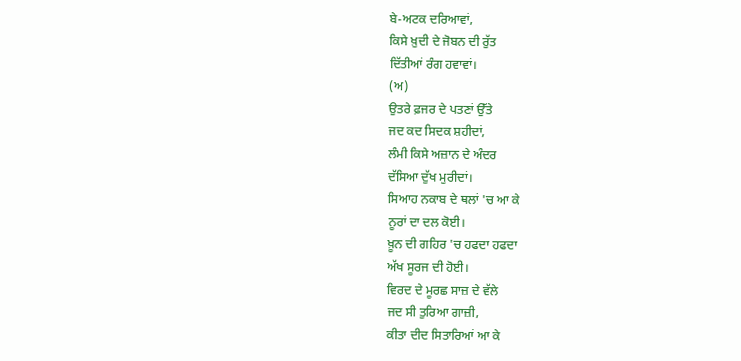ਬੇ-ਅਟਕ ਦਰਿਆਵਾਂ,
ਕਿਸੇ ਖ਼ੁਦੀ ਦੇ ਜੋਬਨ ਦੀ ਰੁੱਤ
ਦਿੱਤੀਆਂ ਰੰਗ ਹਵਾਵਾਂ।
(ਅ)
ਉਤਰੇ ਫ਼ਜਰ ਦੇ ਪਤਣਾਂ ਉੱਤੇ
ਜਦ ਕਦ ਸਿਦਕ ਸ਼ਹੀਦਾਂ,
ਲੰਮੀ ਕਿਸੇ ਅਜ਼ਾਨ ਦੇ ਅੰਦਰ
ਦੱਸਿਆ ਦੁੱਖ ਮੁਰੀਦਾਂ।
ਸਿਆਹ ਨਕਾਬ ਦੇ ਥਲਾਂ 'ਚ ਆ ਕੇ
ਨੂਰਾਂ ਦਾ ਦਲ ਕੋਈ।
ਖ਼ੂਨ ਦੀ ਗਹਿਰ 'ਚ ਹਫਦਾ ਹਫਦਾ
ਅੱਖ ਸੂਰਜ ਦੀ ਹੋਈ।
ਵਿਰਦ ਦੇ ਮੂਰਛ ਸਾਜ਼ ਦੇ ਵੱਲੇ
ਜਦ ਸੀ ਤੁਰਿਆ ਗਾਜ਼ੀ,
ਕੀਤਾ ਦੀਦ ਸਿਤਾਰਿਆਂ ਆ ਕੇ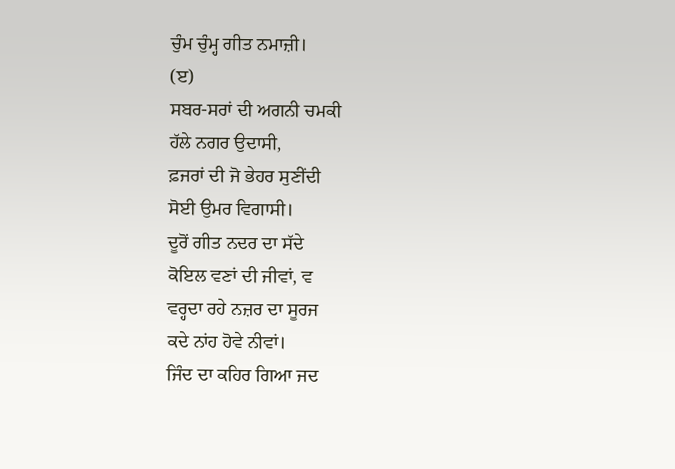ਚੁੰਮ ਚੁੰਮ੍ਹ ਗੀਤ ਨਮਾਜ਼ੀ।
(ੲ)
ਸਬਰ-ਸਰਾਂ ਦੀ ਅਗਨੀ ਚਮਕੀ
ਹੱਲੇ ਨਗਰ ਉਦਾਸੀ,
ਫ਼ਜਰਾਂ ਦੀ ਜੋ ਭੇਹਰ ਸੁਣੀਂਦੀ
ਸੋਈ ਉਮਰ ਵਿਗਾਸੀ।
ਦੂਰੋਂ ਗੀਤ ਨਦਰ ਦਾ ਸੱਦੇ
ਕੋਇਲ ਵਣਾਂ ਦੀ ਜੀਵਾਂ, ਵ
ਵਰ੍ਹਦਾ ਰਹੇ ਨਜ਼ਰ ਦਾ ਸੂਰਜ
ਕਦੇ ਨਾਂਹ ਹੋਵੇ ਨੀਵਾਂ।
ਜਿੰਦ ਦਾ ਕਹਿਰ ਗਿਆ ਜਦ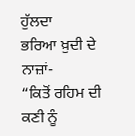ਹੁੱਲਦਾ
ਭਰਿਆ ਖ਼ੁਦੀ ਦੇ ਨਾਜ਼ਾਂ-
“ਕਿਤੋਂ ਰਹਿਮ ਦੀ ਕਣੀ ਨੂੰ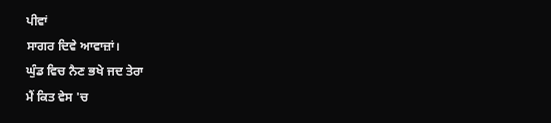ਪੀਵਾਂ
ਸਾਗਰ ਦਿਵੇ ਆਵਾਜ਼ਾਂ।
ਘੁੰਡ ਵਿਚ ਨੈਣ ਭਖੇ ਜਦ ਤੇਰਾ
ਮੈਂ ਕਿਤ ਵੇਸ 'ਚ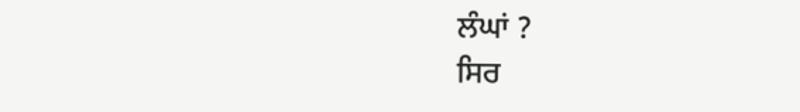ਲੰਘਾਂ ?
ਸਿਰ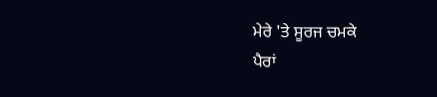ਮੇਰੇ 'ਤੇ ਸੂਰਜ ਚਮਕੇ
ਪੈਰਾਂ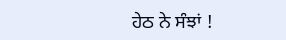ਹੇਠ ਨੇ ਸੰਝਾਂ !